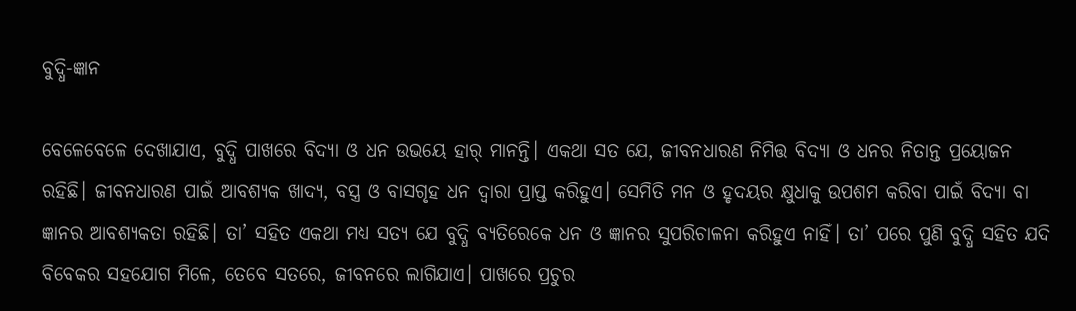ବୁଦ୍ଧି-ଜ୍ଞାନ

ବେଳେବେଳେ ଦେଖାଯାଏ, ବୁଦ୍ଧି ପାଖରେ ବିଦ୍ୟା ଓ ଧନ ଉଭୟେ ହାର୍‌ ମାନନ୍ତି। ଏକଥା ସତ ଯେ, ଜୀବନଧାରଣ ନିମିତ୍ତ ବିଦ୍ୟା ଓ ଧନର ନିତାନ୍ତ ପ୍ରୟୋଜନ ରହିଛି। ଜୀବନଧାରଣ ପାଇଁ ଆବଶ୍ୟକ ଖାଦ୍ୟ, ବସ୍ତ୍ର ଓ ବାସଗୃହ ଧନ ଦ୍ୱାରା ପ୍ରାପ୍ତ କରିହୁଏ। ସେମିତି ମନ ଓ ହୃଦୟର କ୍ଷୁଧାକୁ ଉପଶମ କରିବା ପାଇଁ ବିଦ୍ୟା ବା ଜ୍ଞାନର ଆବଶ୍ୟକତା ରହିଛି। ତା’ ସହିତ ଏକଥା ମଧ୍ୟ ସତ୍ୟ ଯେ ବୁଦ୍ଧି ବ୍ୟତିରେକେ ଧନ ଓ ଜ୍ଞାନର ସୁପରିଚାଳନା କରିହୁଏ ନାହିଁ। ତା’ ପରେ ପୁଣି ବୁଦ୍ଧି ସହିତ ଯଦି ବିବେକର ସହଯୋଗ ମିଳେ, ତେବେ ସତରେ, ଜୀବନରେ ଲାଗିଯାଏ। ପାଖରେ ପ୍ରଚୁର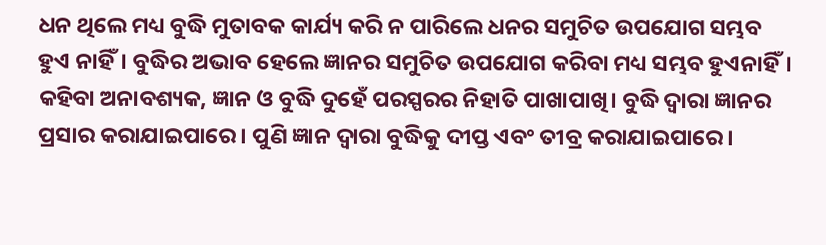ଧନ ଥିଲେ ମଧ୍ୟ ବୁଦ୍ଧି ମୁତାବକ କାର୍ଯ୍ୟ କରି ନ ପାରିଲେ ଧନର ସମୁଚିତ ଉପଯୋଗ ସମ୍ଭବ ହୁଏ ନାହିଁ। ବୁଦ୍ଧିର ଅଭାବ ହେଲେ ଜ୍ଞାନର ସମୁଚିତ ଉପଯୋଗ କରିବା ମଧ୍ୟ ସମ୍ଭବ ହୁଏନାହିଁ। କହିବା ଅନାବଶ୍ୟକ, ଜ୍ଞାନ ଓ ବୁଦ୍ଧି ଦୁହେଁ ପରସ୍ପରର ନିହାତି ପାଖାପାଖି। ବୁଦ୍ଧି ଦ୍ୱାରା ଜ୍ଞାନର ପ୍ରସାର କରାଯାଇପାରେ। ପୁଣି ଜ୍ଞାନ ଦ୍ୱାରା ବୁଦ୍ଧିକୁ ଦୀପ୍ତ ଏବଂ ତୀବ୍ର କରାଯାଇପାରେ।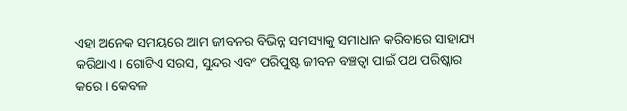ଏହା ଅନେକ ସମୟରେ ଆମ ଜୀବନର ବିଭିନ୍ନ ସମସ୍ୟାକୁ ସମାଧାନ କରିବାରେ ସାହାଯ୍ୟ କରିଥାଏ। ଗୋଟିଏ ସରସ, ସୁନ୍ଦର ଏବଂ ପରିପୁଷ୍ଟ ଜୀବନ ବଞ୍ଚତ୍ବା ପାଇଁ ପଥ ପରିଷ୍କାର କରେ। କେବଳ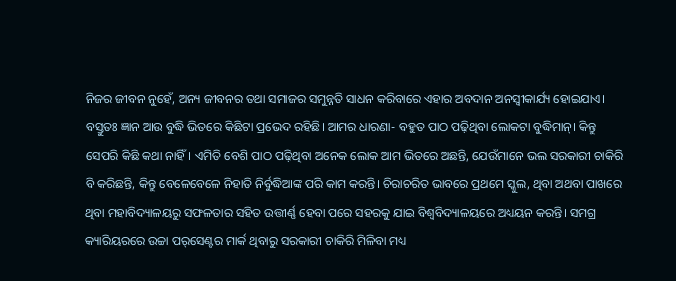ନିଜର ଜୀବନ ନୁହେଁ, ଅନ୍ୟ ଜୀବନର ତଥା ସମାଜର ସମୁନ୍ନତି ସାଧନ କରିବାରେ ଏହାର ଅବଦାନ ଅନସ୍ବୀକାର୍ଯ୍ୟ ହୋଇଯାଏ।
ବସ୍ତୁତଃ ଜ୍ଞାନ ଆଉ ବୁଦ୍ଧି ଭିତରେ କିଛିଟା ପ୍ରଭେଦ ରହିଛି। ଆମର ଧାରଣା- ବହୁତ ପାଠ ପଢ଼ିଥିବା ଲୋକଟା ବୁଦ୍ଧିମାନ୍‌। କିନ୍ତୁ ସେପରି କିଛି କଥା ନାହିଁ। ଏମିତି ବେଶି ପାଠ ପଢ଼ିଥିବା ଅନେକ ଲୋକ ଆମ ଭିତରେ ଅଛନ୍ତି, ଯେଉଁମାନେ ଭଲ ସରକାରୀ ଚାକିରି ବି କରିଛନ୍ତି, କିନ୍ତୁ ବେଳେବେଳେ ନିହାତି ନିର୍ବୁଦ୍ଧିଆଙ୍କ ପରି କାମ କରନ୍ତି। ଚିରାଚରିତ ଭାବରେ ପ୍ରଥମେ ସ୍କୁଲ, ଥିବା ଅଥବା ପାଖରେ ଥିବା ମହାବିଦ୍ୟାଳୟରୁ ସଫଳତାର ସହିତ ଉତ୍ତୀର୍ଣ୍ଣ ହେବା ପରେ ସହରକୁ ଯାଇ ବିଶ୍ୱବିଦ୍ୟାଳୟରେ ଅଧ୍ୟୟନ କରନ୍ତି। ସମଗ୍ର କ୍ୟାରିୟରରେ ଉଚ୍ଚା ପର୍‌ସେଣ୍ଟର ମାର୍କ ଥିବାରୁ ସରକାରୀ ଚାକିରି ମିଳିବା ମଧ୍ୟ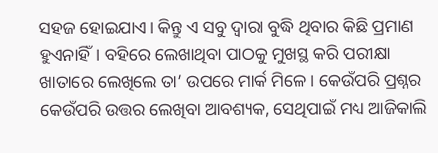ସହଜ ହୋଇଯାଏ। କିନ୍ତୁ ଏ ସବୁ ଦ୍ୱାରା ବୁଦ୍ଧି ଥିବାର କିଛି ପ୍ରମାଣ ହୁଏନାହିଁ। ବହିରେ ଲେଖାଥିବା ପାଠକୁ ମୁଖସ୍ଥ କରି ପରୀକ୍ଷା ଖାତାରେ ଲେଖିଲେ ତା’ ଉପରେ ମାର୍କ ମିଳେ। କେଉଁପରି ପ୍ରଶ୍ନର କେଉଁପରି ଉତ୍ତର ଲେଖିବା ଆବଶ୍ୟକ, ସେଥିପାଇଁ ମଧ୍ୟ ଆଜିକାଲି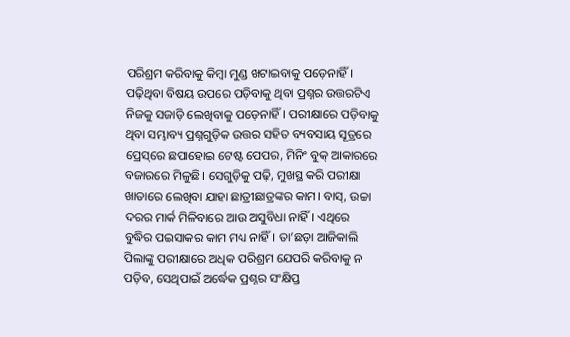ପରିଶ୍ରମ କରିବାକୁ କିମ୍ବା ମୁଣ୍ଡ ଖଟାଇବାକୁ ପଡ଼େନାହିଁ। ପଢ଼ିଥିବା ବିଷୟ ଉପରେ ପଡ଼ିବାକୁ ଥିବା ପ୍ରଶ୍ନର ଉତ୍ତରଟିଏ ନିଜକୁ ସଜାଡ଼ି ଲେଖିବାକୁ ପଡ଼େନାହିଁ। ପରୀକ୍ଷାରେ ପଡ଼ିବାକୁ ଥିବା ସମ୍ଭାବ୍ୟ ପ୍ରଶ୍ନଗୁଡ଼ିକ ଉତ୍ତର ସହିତ ବ୍ୟବସାୟ ସୂତ୍ରରେ ପ୍ରେସ୍‌ରେ ଛପାହୋଇ ଟେଷ୍ଟ ପେପର, ମିନିଂ ବୁକ୍‌ ଆକାରରେ ବଜାରରେ ମିଳୁଛି। ସେଗୁଡ଼ିକୁ ପଢ଼ି, ମୁଖସ୍ଥ କରି ପରୀକ୍ଷା ଖାତାରେ ଲେଖିବା ଯାହା ଛାତ୍ରୀଛାତ୍ରଙ୍କର କାମ। ବାସ୍‌, ଉଚ୍ଚା ଦରର ମାର୍କ ମିଳିବାରେ ଆଉ ଅସୁବିଧା ନାହିଁ। ଏଥିରେ ବୁଦ୍ଧିର ପଇସାକର କାମ ମଧ୍ୟ ନାହିଁ। ତା’ଛଡ଼ା ଆଜିକାଲି ପିଲାଙ୍କୁ ପରୀକ୍ଷାରେ ଅଧିକ ପରିଶ୍ରମ ଯେପରି କରିବାକୁ ନ ପଡ଼ିବ, ସେଥିପାଇଁ ଅର୍ଦ୍ଧେକ ପ୍ରଶ୍ନର ସଂକ୍ଷିପ୍ତ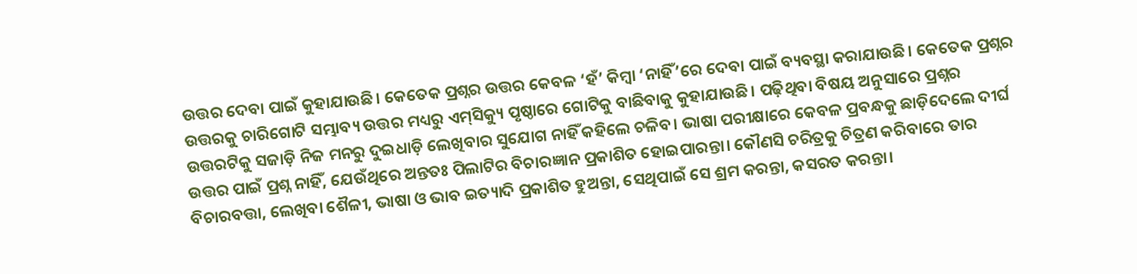ଉତ୍ତର ଦେବା ପାଇଁ କୁହାଯାଉଛି। କେତେକ ପ୍ରଶ୍ନର ଉତ୍ତର କେବଳ ‘ହଁ’ କିମ୍ବା ‘ନାହିଁ’ରେ ଦେବା ପାଇଁ ବ୍ୟବସ୍ଥା କରାଯାଉଛି। କେତେକ ପ୍ରଶ୍ନର ଉତ୍ତରକୁ ଚାରିଗୋଟି ସମ୍ଭାବ୍ୟ ଉତ୍ତର ମଧ୍ୟରୁ ଏମ୍‌ସିକ୍ୟୁ ପୃଷ୍ଠାରେ ଗୋଟିକୁ ବାଛିବାକୁ କୁହାଯାଉଛି। ପଢ଼ିଥିବା ବିଷୟ ଅନୁସାରେ ପ୍ରଶ୍ନର ଉତ୍ତରଟିକୁ ସଜାଡ଼ି ନିଜ ମନରୁ ଦୁଇଧାଡ଼ି ଲେଖିବାର ସୁଯୋଗ ନାହିଁ କହିଲେ ଚଳିବ। ଭାଷା ପରୀକ୍ଷାରେ କେବଳ ପ୍ରବନ୍ଧକୁ ଛାଡ଼ିଦେଲେ ଦୀର୍ଘ ଉତ୍ତର ପାଇଁ ପ୍ରଶ୍ନ ନାହିଁ, ଯେଉଁଥିରେ ଅନ୍ତତଃ ପିଲାଟିର ବିଚାରଜ୍ଞାନ ପ୍ରକାଶିତ ହୋଇପାରନ୍ତା। କୌଣସି ଚରିତ୍ରକୁ ଚିତ୍ରଣ କରିବାରେ ତାର ବିଚାରବତ୍ତା, ଲେଖିବା ଶୈଳୀ, ଭାଷା ଓ ଭାବ ଇତ୍ୟାଦି ପ୍ରକାଶିତ ହୁଅନ୍ତା, ସେଥିପାଇଁ ସେ ଶ୍ରମ କରନ୍ତା, କସରତ କରନ୍ତା।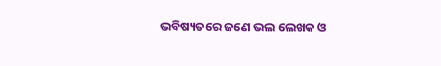ଭବିଷ୍ୟତରେ ଜଣେ ଭଲ ଲେଖକ ଓ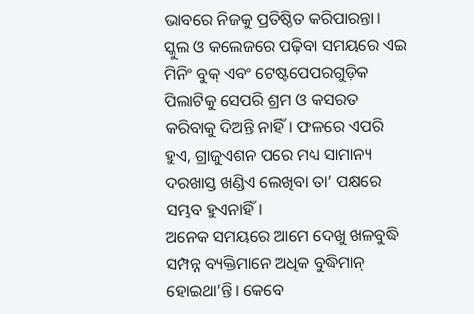ଭାବରେ ନିଜକୁ ପ୍ରତିଷ୍ଠିତ କରିପାରନ୍ତା। ସ୍କୁଲ ଓ କଲେଜରେ ପଢ଼ିବା ସମୟରେ ଏଇ ମିନିଂ ବୁକ୍‌ ଏବଂ ଟେଷ୍ଟପେପରଗୁଡ଼ିକ ପିଲାଟିକୁ ସେପରି ଶ୍ରମ ଓ କସରତ କରିବାକୁ ଦିଅନ୍ତି ନାହିଁ। ଫଳରେ ଏପରି ହୁଏ, ଗ୍ରାଜୁଏଶନ ପରେ ମଧ୍ୟ ସାମାନ୍ୟ ଦରଖାସ୍ତ ଖଣ୍ଡିଏ ଲେଖିବା ତା’ ପକ୍ଷରେ ସମ୍ଭବ ହୁଏନାହିଁ।
ଅନେକ ସମୟରେ ଆମେ ଦେଖୁ ଖଳବୁଦ୍ଧି ସମ୍ପନ୍ନ ବ୍ୟକ୍ତିମାନେ ଅଧିକ ବୁଦ୍ଧିମାନ୍‌ ହୋଇଥା’ନ୍ତି। କେବେ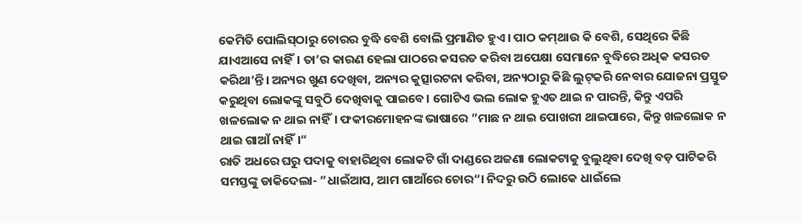କେମିତି ପୋଲିସ୍‌ଠାରୁ ଚୋରର ବୁଦ୍ଧି ବେଶି ବୋଲି ପ୍ରମାଣିତ ହୁଏ। ପାଠ କମ୍‌ଥାଉ କି ବେଶି, ସେଥିରେ କିଛି ଯାଏଆସେ ନାହିଁ। ତା’ର କାରଣ ହେଲା ପାଠରେ କସରତ କରିବା ଅପେକ୍ଷା ସେମାନେ ବୁଦ୍ଧିରେ ଅଧିକ କସରତ କରିଥା’ନ୍ତି। ଅନ୍ୟର ଖୁଣ ଦେଖିବା, ଅନ୍ୟର କୁତ୍ସାରଟନା କରିବା, ଅନ୍ୟଠାରୁ କିଛି ଲୁଟ୍‌କରି ନେବାର ଯୋଜନା ପ୍ରସ୍ତୁତ କରୁଥିବା ଲୋକଙ୍କୁ ସବୁଠି ଦେଖିବାକୁ ପାଇବେ। ଗୋଟିଏ ଭଲ ଲୋକ ହୁଏତ ଥାଇ ନ ପାରନ୍ତି, କିନ୍ତୁ ଏପରି ଖଳଲୋକ ନ ଥାଇ ନାହିଁ। ଫକୀରମୋହନଙ୍କ ଭାଷାରେ ”ମାଛ ନ ଥାଇ ପୋଖରୀ ଥାଇପାରେ, କିନ୍ତୁ ଖଳଲୋକ ନ ଥାଇ ଗାଆଁ ନାହିଁ।“
ରାତି ଅଧରେ ଘରୁ ପଦାକୁ ବାହାରିଥିବା ଲୋକଟି ଗାଁ ଦାଣ୍ଡରେ ଅଜଣା ଲୋକଟାକୁ ବୁଲୁଥିବା ଦେଖି ବଡ଼ ପାଟିକରି ସମସ୍ତଙ୍କୁ ଡାକିଦେଲା- ”ଧାଇଁଆସ, ଆମ ଗାଆଁରେ ଚୋର“। ନିଦରୁ ଉଠି ଲୋକେ ଧାଇଁଲେ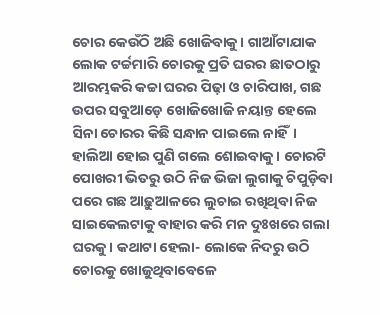ଚୋର କେଉଁଠି ଅଛି ଖୋଜିବାକୁ। ଗାଆଁଟାଯାକ ଲୋକ ଟର୍ଚ୍ଚମାରି ଚୋରକୁ ପ୍ରତି ଘରର ଛାତଠାରୁ ଆରମ୍ଭକରି କଚ୍ଚା ଘରର ପିଢ଼ା ଓ ଚାରିପାଖ, ଗଛ ଉପର ସବୁଆଡ଼େ ଖୋଜିଖୋଜି ନୟାନ୍ତ ହେଲେ ସିନା ଚୋରର କିଛି ସନ୍ଧାନ ପାଇଲେ ନାହିଁ। ହାଲିଆ ହୋଇ ପୁଣି ଗଲେ ଶୋଇବାକୁ। ଚୋରଟି ପୋଖରୀ ଭିତରୁ ଉଠି ନିଜ ଭିଜା ଲୁଗାକୁ ଚିପୁଡ଼ିବା ପରେ ଗଛ ଆଢ଼ୁଆଳରେ ଲୁଚାଇ ରଖିଥିବା ନିଜ ସାଇକେଲଟାକୁ ବାହାର କରି ମନ ଦୁଃଖରେ ଗଲା ଘରକୁ। କଥାଟା ହେଲା- ଲୋକେ ନିଦରୁ ଉଠି ଚୋରକୁ ଖୋଜୁଥିବାବେଳେ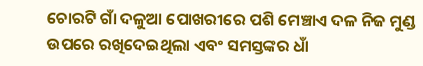ଚୋରଟି ଗାଁ ଦଳୁଆ ପୋଖରୀରେ ପଶି ମେଞ୍ଚାଏ ଦଳ ନିଜ ମୁଣ୍ଡ ଉପରେ ରଖିଦେଇଥିଲା ଏବଂ ସମସ୍ତଙ୍କର ଧାଁ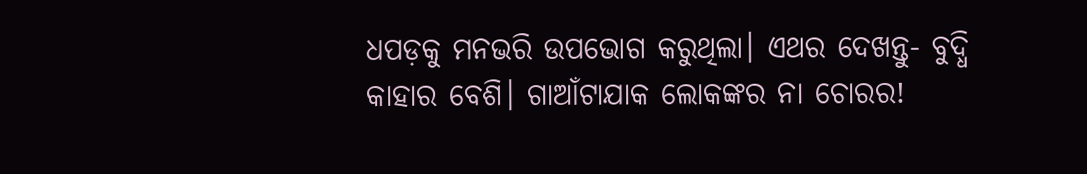ଧପଡ଼କୁ ମନଭରି ଉପଭୋଗ କରୁଥିଲା। ଏଥର ଦେଖନ୍ତୁ- ବୁଦ୍ଧି କାହାର ବେଶି। ଗାଆଁଟାଯାକ ଲୋକଙ୍କର ନା ଚୋରର!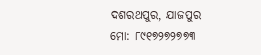ଦଶରଥପୁର, ଯାଜପୁର
ମୋ: ୮୯୧୭୨୭୨୭୭୩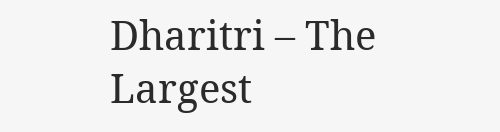Dharitri – The Largest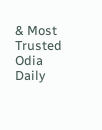& Most Trusted Odia Daily